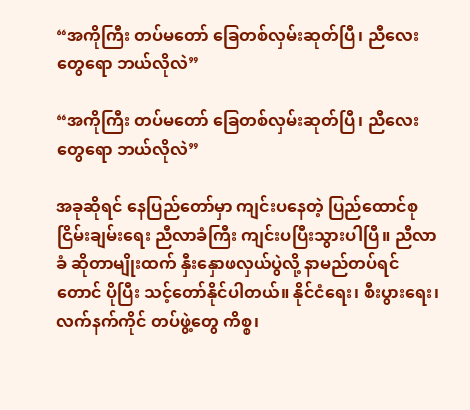“အကိုကြီး တပ်မတော် ခြေတစ်လှမ်းဆုတ်ပြီ၊ ညီလေးတွေရော ဘယ်လိုလဲ”

“အကိုကြီး တပ်မတော် ခြေတစ်လှမ်းဆုတ်ပြီ၊ ညီလေးတွေရော ဘယ်လိုလဲ”

အခုဆိုရင် နေပြည်တော်မှာ ကျင်းပနေတဲ့ ပြည်ထောင်စု ငြိမ်းချမ်းရေး ညီလာခံကြီး ကျင်းပပြီးသွားပါပြီ။ ညီလာခံ ဆိုတာမျိုးထက် နှီးနှောဖလှယ်ပွဲလို့ နာမည်တပ်ရင်တောင် ပိုပြီး သင့်တော်နိုင်ပါတယ်။ နိုင်ငံရေး၊ စီးပွားရေး၊ လက်နက်ကိုင် တပ်ဖွဲ့တွေ ကိစ္စ၊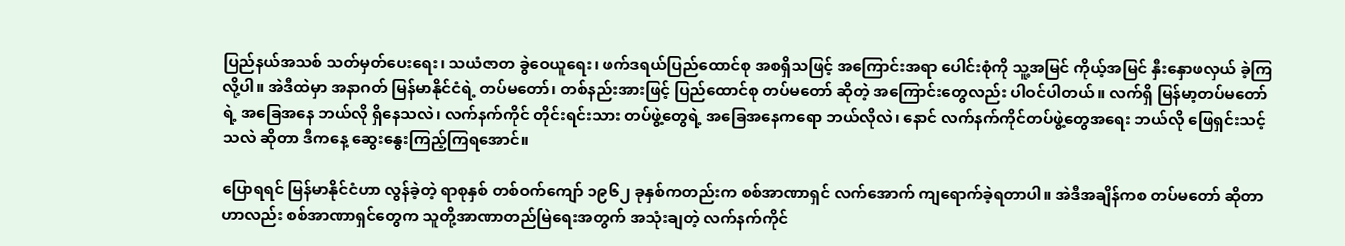ပြည်နယ်အသစ် သတ်မှတ်ပေးရေး၊ သယံဇာတ ခွဲဝေယူရေး၊ ဖက်ဒရယ်ပြည်ထောင်စု အစရှိသဖြင့် အကြောင်းအရာ ပေါင်းစုံကို သူ့အမြင် ကိုယ့်အမြင် နှီးနှောဖလှယ် ခဲ့ကြလို့ပါ။ အဲဒီထဲမှာ အနာဂတ် မြန်မာနိုင်ငံရဲ့ တပ်မတော်၊ တစ်နည်းအားဖြင့် ပြည်ထောင်စု တပ်မတော် ဆိုတဲ့ အကြောင်းတွေလည်း ပါဝင်ပါတယ်။ လက်ရှိ မြန်မာ့တပ်မတော်ရဲ့ အခြေအနေ ဘယ်လို ရှိနေသလဲ၊ လက်နက်ကိုင် တိုင်းရင်းသား တပ်ဖွဲ့တွေရဲ့ အခြေအနေကရော ဘယ်လိုလဲ၊ နောင် လက်နက်ကိုင်တပ်ဖွဲ့တွေအရေး ဘယ်လို ဖြေရှင်းသင့်သလဲ ဆိုတာ ဒီကနေ့ ဆွေးနွေးကြည့်ကြရအောင်။

ပြောရရင် မြန်မာနိုင်ငံဟာ လွန်ခဲ့တဲ့ ရာစုနှစ် တစ်ဝက်ကျော် ၁၉၆၂ ခုနှစ်ကတည်းက စစ်အာဏာရှင် လက်အောက် ကျရောက်ခဲ့ရတာပါ။ အဲဒီအချိန်ကစ တပ်မတော် ဆိုတာဟာလည်း စစ်အာဏာရှင်တွေက သူတို့အာဏာတည်မြဲရေးအတွက် အသုံးချတဲ့ လက်နက်ကိုင်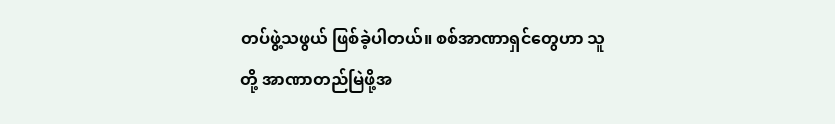တပ်ဖွဲ့သဖွယ် ဖြစ်ခဲ့ပါတယ်။ စစ်အာဏာရှင်တွေဟာ သူတို့ အာဏာတည်မြဲဖို့အ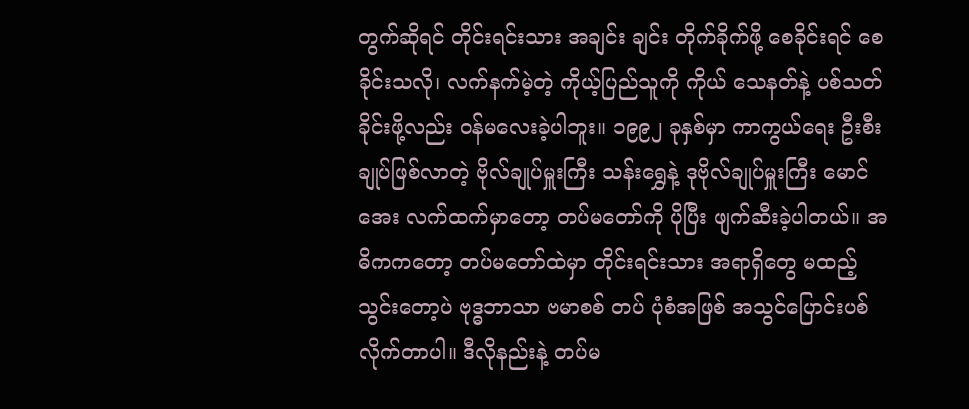တွက်ဆိုရင် တိုင်းရင်းသား အချင်း ချင်း တိုက်ခိုက်ဖို့ စေခိုင်းရင် စေခိုင်းသလို၊ လက်နက်မဲ့တဲ့ ကိုယ့်ပြည်သူကို ကိုယ် သေနတ်နဲ့ ပစ်သတ် ခိုင်းဖို့လည်း ဝန်မလေးခဲ့ပါဘူး။ ၁၉၉၂ ခုနှစ်မှာ ကာကွယ်ရေး ဦးစီးချုပ်ဖြစ်လာတဲ့ ဗိုလ်ချုပ်မှူးကြီး သန်းရွှေနဲ့ ဒုဗိုလ်ချုပ်မှူးကြီး မောင်အေး လက်ထက်မှာတော့ တပ်မတော်ကို ပိုပြီး ဖျက်ဆီးခဲ့ပါတယ်။ အဓိကကတော့ တပ်မတော်ထဲမှာ တိုင်းရင်းသား အရာရှိတွေ မထည့်သွင်းတော့ပဲ ဗုဒ္ဓဘာသာ ဗမာစစ် တပ် ပုံစံအဖြစ် အသွင်ပြောင်းပစ်လိုက်တာပါ။ ဒီလိုနည်းနဲ့ တပ်မ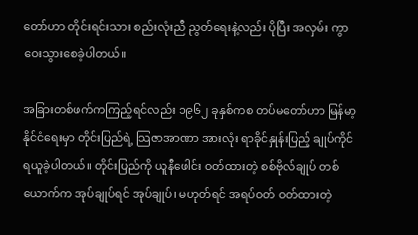တော်ဟာ တိုင်းရင်းသား စည်းလုံးညီ ညွတ်ရေးနဲ့လည်း ပိုပြီး အလှမ်း ကွာဝေးသွားစေခဲ့ပါတယ်။

အခြားတစ်ဖက်ကကြည့်ရင်လည်း ၁၉၆၂ ခုနှစ်ကစ တပ်မတော်ဟာ မြန်မာ့နိုင်ငံရေးမှာ တိုင်းပြည်ရဲ့ သြဇာအာဏာ အားလုံး ရာခိုင်နှုန်းပြည့် ချုပ်ကိုင် ရယူခဲ့ပါတယ်။ တိုင်းပြည်ကို ယူနီဖေါင်း ဝတ်ထားတဲ့ စစ်ဗိုလ်ချုပ် တစ်ယောက်က အုပ်ချုပ်ရင် အုပ်ချုပ်၊ မဟုတ်ရင် အရပ်ဝတ် ဝတ်ထားတဲ့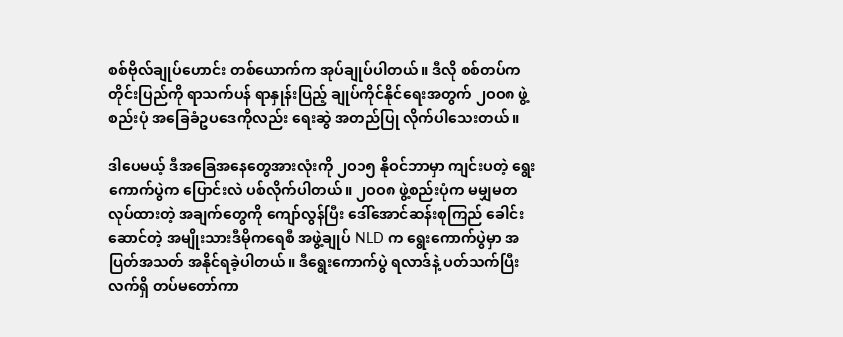စစ်ဗိုလ်ချုပ်ဟောင်း တစ်ယောက်က အုပ်ချုပ်ပါတယ်။ ဒီလို စစ်တပ်က တိုင်းပြည်ကို ရာသက်ပန် ရာနှုန်းပြည့် ချုပ်ကိုင်နိုင်ရေးအတွက် ၂ဝဝ၈ ဖွဲ့စည်းပုံ အခြေခံဥပဒေကိုလည်း ရေးဆွဲ အတည်ပြု လိုက်ပါသေးတယ်။

ဒါပေမယ့် ဒီအခြေအနေတွေအားလုံးကို ၂ဝ၁၅ နိုဝင်ဘာမှာ ကျင်းပတဲ့ ရွေးကောက်ပွဲက ပြောင်းလဲ ပစ်လိုက်ပါတယ်။ ၂ဝဝ၈ ဖွဲ့စည်းပုံက မမျှမတ လုပ်ထားတဲ့ အချက်တွေကို ကျော်လွန်ပြီး ဒေါ်အောင်ဆန်းစုကြည် ခေါင်းဆောင်တဲ့ အမျိုးသားဒီမိုကရေစီ အဖွဲ့ချုပ် NLD က ရွေးကောက်ပွဲမှာ အပြတ်အသတ် အနိုင်ရခဲ့ပါတယ်။ ဒီရွေးကောက်ပွဲ ရလာဒ်နဲ့ ပတ်သက်ပြီး လက်ရှိ တပ်မတော်ကာ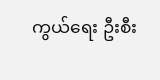ကွယ်ရေး ဦးစီး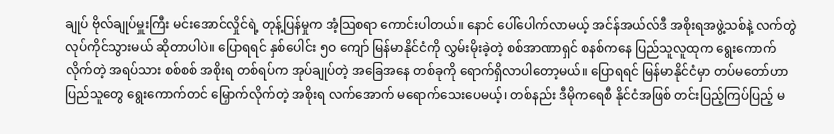ချုပ် ဗိုလ်ချုပ်မှူးကြီး မင်းအောင်လှိုင်ရဲ့ တုန့်ပြန်မှုက အံ့သြစရာ ကောင်းပါတယ်။ နောင် ပေါ်ပေါက်လာမယ့် အင်န်အယ်လ်ဒီ အစိုးရအဖွဲ့သစ်နဲ့ လက်တွဲ လုပ်ကိုင်သွားမယ် ဆိုတာပါပဲ။ ပြောရရင် နှစ်ပေါင်း ၅ဝ ကျော် မြန်မာနိုင်ငံကို လွှမ်းမိုးခဲ့တဲ့ စစ်အာဏာရှင် စနစ်ကနေ ပြည်သူလူထုက ရွေးကောက်လိုက်တဲ့ အရပ်သား စစ်စစ် အစိုးရ တစ်ရပ်က အုပ်ချုပ်တဲ့ အခြေအနေ တစ်ခုကို ရောက်ရှိလာပါတော့မယ်။ ပြောရရင် မြန်မာနိုင်ငံမှာ တပ်မတော်ဟာ ပြည်သူတွေ ရွေးကောက်တင် မြှောက်လိုက်တဲ့ အစိုးရ လက်အောက် မရောက်သေးပေမယ့်၊ တစ်နည်း ဒီမိုကရေစီ နိုင်ငံအဖြစ် တင်းပြည့်ကြပ်ပြည့် မ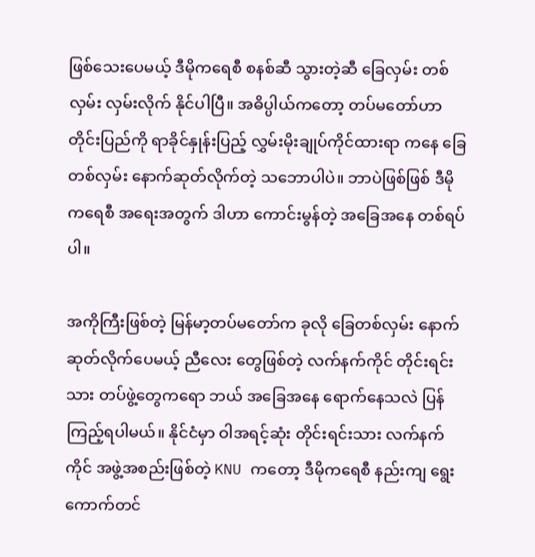ဖြစ်သေးပေမယ့် ဒီမိုကရေစီ စနစ်ဆီ သွားတဲ့ဆီ ခြေလှမ်း တစ်လှမ်း လှမ်းလိုက် နိုင်ပါပြီ။ အဓိပ္ပါယ်ကတော့ တပ်မတော်ဟာ တိုင်းပြည်ကို ရာခိုင်နှုန်းပြည့် လွှမ်းမိုးချုပ်ကိုင်ထားရာ ကနေ ခြေတစ်လှမ်း နောက်ဆုတ်လိုက်တဲ့ သဘောပါပဲ။ ဘာပဲဖြစ်ဖြစ် ဒီမိုကရေစီ အရေးအတွက် ဒါဟာ ကောင်းမွန်တဲ့ အခြေအနေ တစ်ရပ်ပါ။

အကိုကြီးဖြစ်တဲ့ မြန်မာ့တပ်မတော်က ခုလို ခြေတစ်လှမ်း နောက်ဆုတ်လိုက်ပေမယ့် ညီလေး တွေဖြစ်တဲ့ လက်နက်ကိုင် တိုင်းရင်းသား တပ်ဖွဲ့တွေကရော ဘယ် အခြေအနေ ရောက်နေသလဲ ပြန်ကြည့်ရပါမယ်။ နိုင်ငံမှာ ဝါအရင့်ဆုံး တိုင်းရင်းသား လက်နက်ကိုင် အဖွဲ့အစည်းဖြစ်တဲ့ KNU ကတော့ ဒီမိုကရေစီ နည်းကျ ရွေးကောက်တင်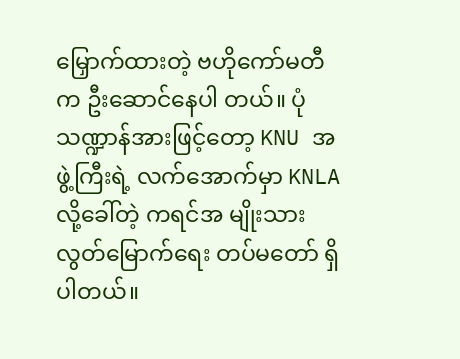မြှောက်ထားတဲ့ ဗဟိုကော်မတီက ဦးဆောင်နေပါ တယ်။ ပုံသဏ္ဍာန်အားဖြင့်တော့ KNU အဖွဲ့ကြီးရဲ့ လက်အောက်မှာ KNLA လို့ခေါ်တဲ့ ကရင်အ မျိုးသားလွတ်မြောက်ရေး တပ်မတော် ရှိပါတယ်။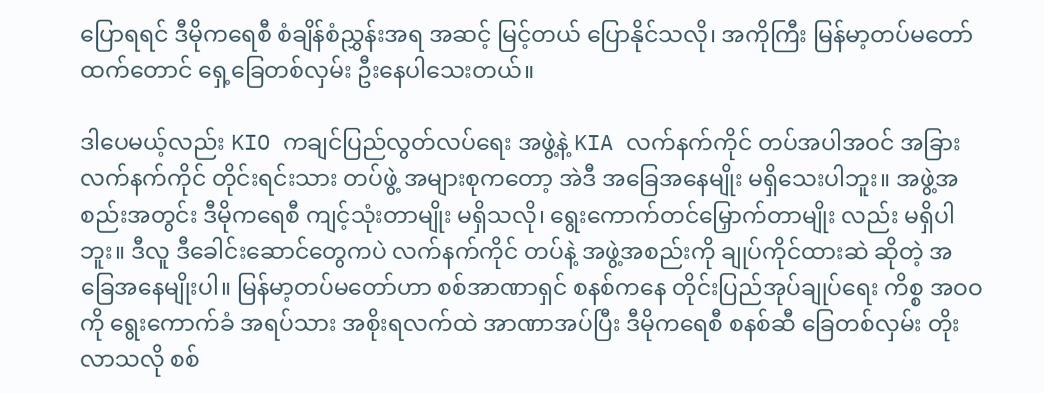ပြောရရင် ဒီမိုကရေစီ စံချိန်စံညွှန်းအရ အဆင့် မြင့်တယ် ပြောနိုင်သလို၊ အကိုကြီး မြန်မာ့တပ်မတော် ထက်တောင် ရှေ့ခြေတစ်လှမ်း ဦးနေပါသေးတယ်။

ဒါပေမယ့်လည်း KIO ကချင်ပြည်လွတ်လပ်ရေး အဖွဲ့နဲ့ KIA လက်နက်ကိုင် တပ်အပါအဝင် အခြား လက်နက်ကိုင် တိုင်းရင်းသား တပ်ဖွဲ့ အများစုကတော့ အဲဒီ အခြေအနေမျိုး မရှိသေးပါဘူး။ အဖွဲ့အစည်းအတွင်း ဒီမိုကရေစီ ကျင့်သုံးတာမျိုး မရှိသလို၊ ရွေးကောက်တင်မြှောက်တာမျိုး လည်း မရှိပါဘူး။ ဒီလူ ဒီခေါင်းဆောင်တွေကပဲ လက်နက်ကိုင် တပ်နဲ့ အဖွဲ့အစည်းကို ချုပ်ကိုင်ထားဆဲ ဆိုတဲ့ အခြေအနေမျိုးပါ။ မြန်မာ့တပ်မတော်ဟာ စစ်အာဏာရှင် စနစ်ကနေ တိုင်းပြည်အုပ်ချုပ်ရေး ကိစ္စ အဝဝကို ရွေးကောက်ခံ အရပ်သား အစိုးရလက်ထဲ အာဏာအပ်ပြီး ဒီမိုကရေစီ စနစ်ဆီ ခြေတစ်လှမ်း တိုးလာသလို စစ်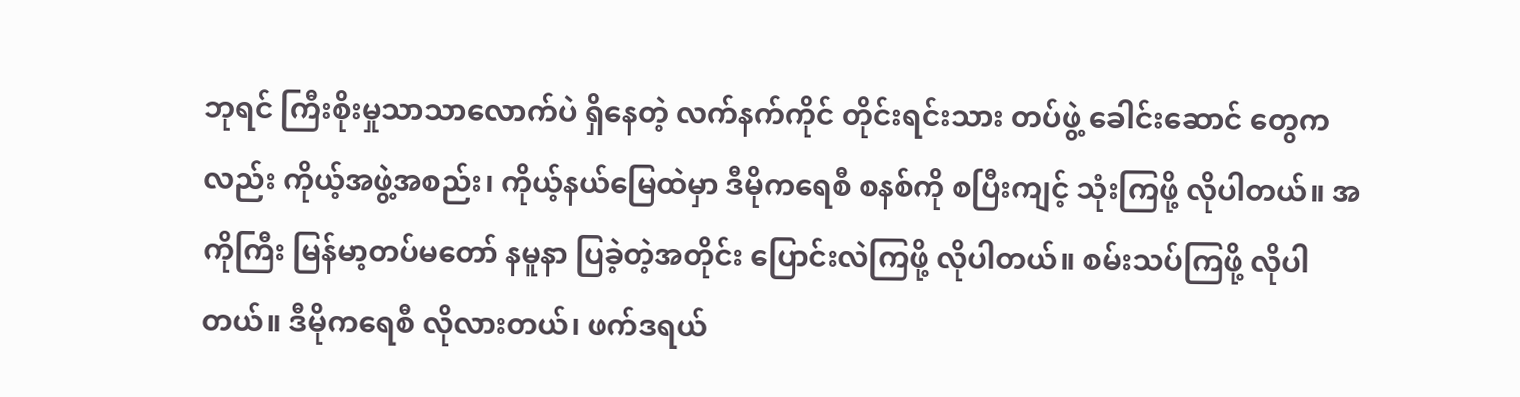ဘုရင် ကြီးစိုးမှုသာသာလောက်ပဲ ရှိနေတဲ့ လက်နက်ကိုင် တိုင်းရင်းသား တပ်ဖွဲ့ ခေါင်းဆောင် တွေကလည်း ကိုယ့်အဖွဲ့အစည်း၊ ကိုယ့်နယ်မြေထဲမှာ ဒီမိုကရေစီ စနစ်ကို စပြီးကျင့် သုံးကြဖို့ လိုပါတယ်။ အကိုကြီး မြန်မာ့တပ်မတော် နမူနာ ပြခဲ့တဲ့အတိုင်း ပြောင်းလဲကြဖို့ လိုပါတယ်။ စမ်းသပ်ကြဖို့ လိုပါတယ်။ ဒီမိုကရေစီ လိုလားတယ်၊ ဖက်ဒရယ်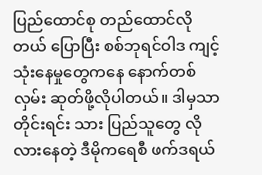ပြည်ထောင်စု တည်ထောင်လိုတယ် ပြောပြီး စစ်ဘုရင်ဝါဒ ကျင့်သုံးနေမှုတွေကနေ နောက်တစ်လှမ်း ဆုတ်ဖို့လိုပါတယ်။ ဒါမှသာ တိုင်းရင်း သား ပြည်သူတွေ လိုလားနေတဲ့ ဒီမိုကရေစီ ဖက်ဒရယ်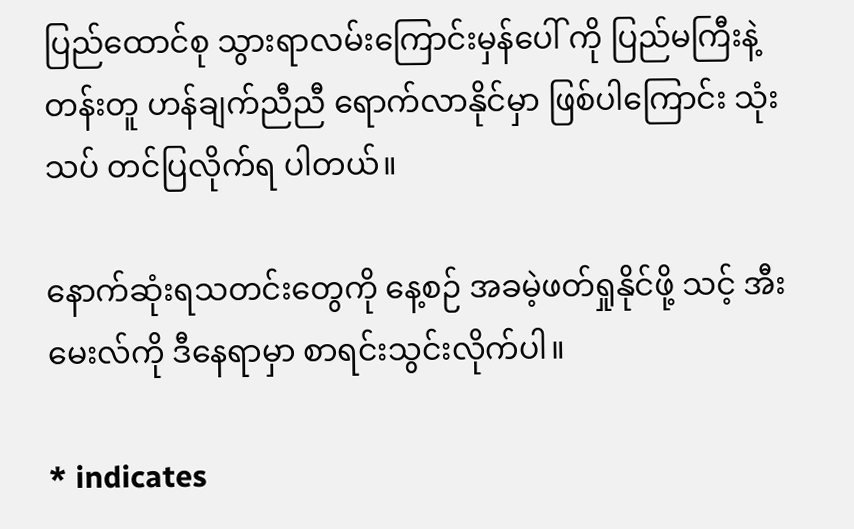ပြည်ထောင်စု သွားရာလမ်းကြောင်းမှန်ပေါ် ကို ပြည်မကြီးနဲ့ တန်းတူ ဟန်ချက်ညီညီ ရောက်လာနိုင်မှာ ဖြစ်ပါကြောင်း သုံးသပ် တင်ပြလိုက်ရ ပါတယ်။

နောက်ဆုံးရသတင်းတွေကို နေ့စဉ် အခမဲ့ဖတ်ရှုနိုင်ဖို့ သင့် အီးမေးလ်ကို ဒီနေရာမှာ စာရင်းသွင်းလိုက်ပါ။

* indicates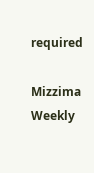required

Mizzima Weekly